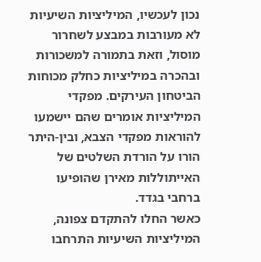נכון לעכשיו, המיליציות השיעיות לא מעורבות במבצע לשחרור מוסול, וזאת בתמורה למשכורות ובהכרה במיליציות כחלק מכוחות הביטחון העירקים. מפקדי המיליציות אומרים שהם יישמעו להוראות מפקדי הצבא, ובין-היתר הורו על הורדת השלטים של האייתוללות מאירן שהופיעו ברחבי בגדד.
כאשר החלו להתקדם צפונה, המיליציות השיעיות התרחבו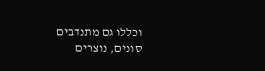וכללו גם מתנדבים סונים, נוצרים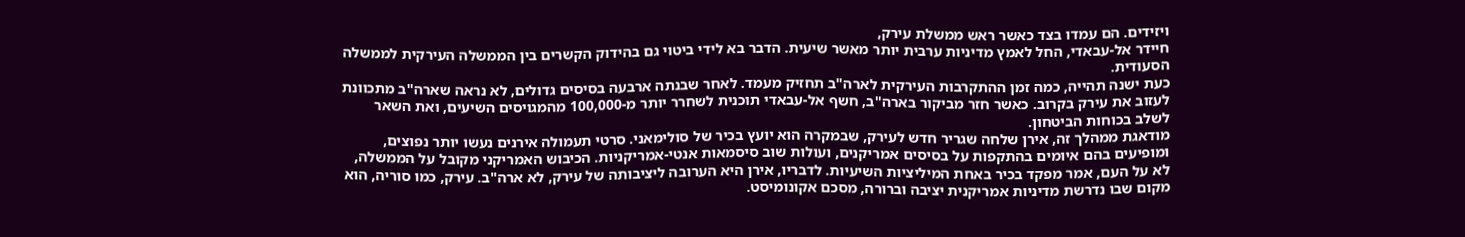ויזידים. הם עמדו בצד כאשר ראש ממשלת עירק,
חיידר אל-עבאדי, החל לאמץ מדיניות ערבית יותר מאשר שיעית. הדבר בא לידי ביטוי גם בהידוק הקשרים בין הממשלה העירקית לממשלה הסעודית.
כעת ישנה תהייה, כמה זמן ההתקרבות העירקית לארה"ב תחזיק מעמד. לאחר שבנתה ארבעה בסיסים גדולים, לא נראה שארה"ב מתכוונת לעזוב את עירק בקרוב. כאשר חזר מביקור בארה"ב, חשף אל-עבאדי תוכנית לשחרר יותר מ-100,000 מהמגויסים השיעים, ואת השאר לשלב בכוחות הביטחון.
מודאגת ממהלך זה, אירן שלחה שגריר חדש לעירק, שבמקרה הוא יועץ בכיר של סולימאני. סרטי תעמולה אירנים נעשו יותר נפוצים, ומופיעים בהם איומים בהתקפות על בסיסים אמריקנים, ועולות שוב סיסמאות אנטי-אמריקניות. הכיבוש האמריקני מקובל על הממשלה, לא על העם, אמר מפקד בכיר באחת המיליציות השיעיות. לדבריו, אירן היא הערובה ליציבותה של עירק, לא ארה"ב. עירק, כמו סוריה, הוא מקום שבו נדרשת מדיניות אמריקנית יציבה וברורה, מסכם אקונומיסט.